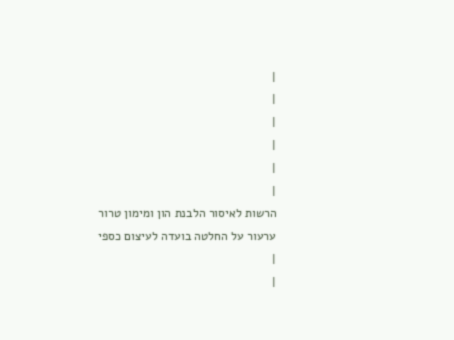|
|
|
|
|
|
הרשות לאיסור הלבנת הון ומימון טרור
ערעור על החלטה בועדה לעיצום כספי
|
|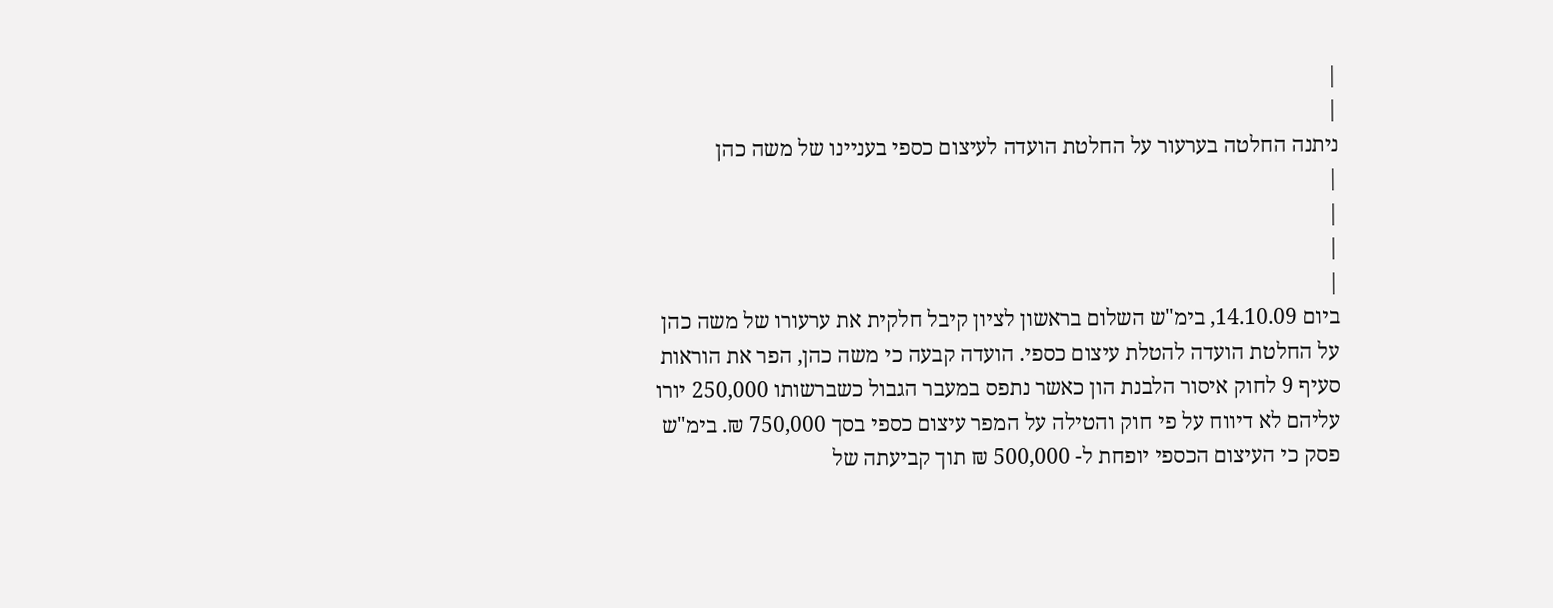|
|
ניתנה החלטה בערעור על החלטת הועדה לעיצום כספי בעניינו של משה כהן
|
|
|
|
ביום 14.10.09, בימ"ש השלום בראשון לציון קיבל חלקית את ערעורו של משה כהן על החלטת הועדה להטלת עיצום כספי. הועדה קבעה כי משה כהן, הפר את הוראות סעיף 9 לחוק איסור הלבנת הון כאשר נתפס במעבר הגבול כשברשותו 250,000 יורו עליהם לא דיווח על פי חוק והטילה על המפר עיצום כספי בסך 750,000 ₪. בימ"ש פסק כי העיצום הכספי יופחת ל- 500,000 ₪ תוך קביעתה של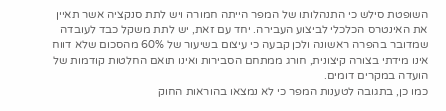השופטת סילש כי התנהלותו של המפר הייתה חמורה ויש לתת סנקציה אשר תאיין את האינטרס הכלכלי לביצוע העבירה. יחד עם זאת, יש לתת משקל כבד לעובדה שמדובר בהפרה ראשונה ולכן קבעה כי עיצום בשיעור של 60% מהסכום שלא דווח אינו מידתי בצורה קיצונית, חורג ממתחם הסבירות ואינו תואם החלטות קודמות של הועדה במקרים דומים.
כמו כן, בתגובה לטענות המפר כי לא נמצאו בהוראות החוק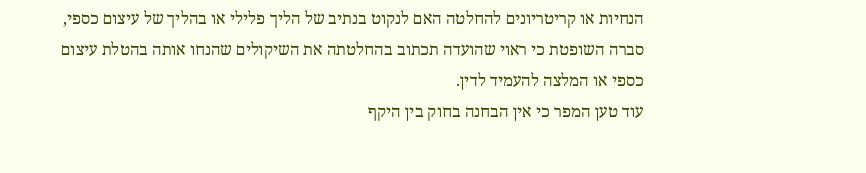הנחיות או קריטריונים להחלטה האם לנקוט בנתיב של הליך פלילי או בהליך של עיצום כספי, סברה השופטת כי ראוי שהועדה תכתוב בהחלטתה את השיקולים שהנחו אותה בהטלת עיצום כספי או המלצה להעמיד לדין.
עוד טען המפר כי אין הבחנה בחוק בין היקף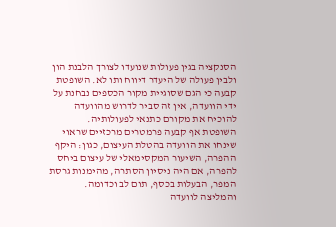הסנקציה בגין פעולות שנועדו לצורך הלבנת הון ולבין פעולה של היעדר דיווח ותו לא. השופטת קבעה כי הגם שסוגיית מקור הכספים נבחנת על ידי הוועדה, אין זה סביר לדרוש מהוועדה להוכיח את מקורם כתנאי לפעולותיה.
השופטת אף קבעה פרמטרים מרכזיים שראוי שינחו את הוועדה בהטלת העיצום, כגון: היקף ההפרה, השיעור המקסימאלי של עיצום ביחס להפרה, אם היה ניסיון הסתרה, מהימנות גרסת המפר, הבעלות בכסף, תום לב וכדומה. והמליצה לוועדה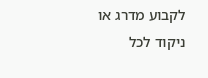לקבוע מדרג או ניקוד לכל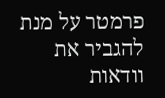פרמטר על מנת להגביר את וודאות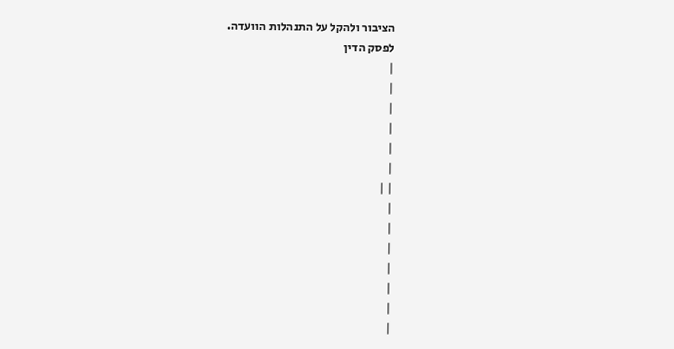הציבור ולהקל על התנהלות הוועדה.
לפסק הדין
|
|
|
|
|
|
| |
|
|
|
|
|
|
|